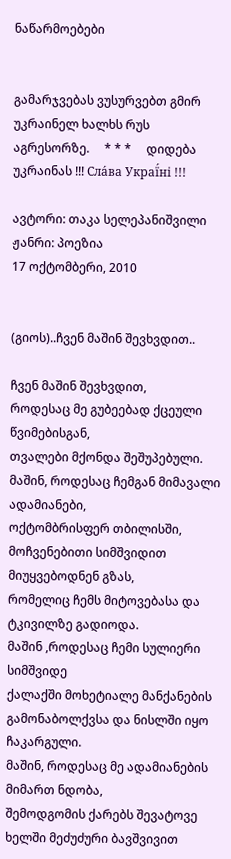ნაწარმოებები


გამარჯვებას ვუსურვებთ გმირ უკრაინელ ხალხს რუს აგრესორზე.     * * *     დიდება უკრაინას !!! Сла́ва Украї́ні !!!

ავტორი: თაკა სელეპანიშვილი
ჟანრი: პოეზია
17 ოქტომბერი, 2010


(გიოს)..ჩვენ მაშინ შევხვდით..

ჩვენ მაშინ შევხვდით,
როდესაც მე გუბეებად ქცეული წვიმებისგან,
თვალები მქონდა შეშუპებული.
მაშინ, როდესაც ჩემგან მიმავალი ადამიანები,
ოქტომბრისფერ თბილისში,
მოჩვენებითი სიმშვიდით მიუყვებოდნენ გზას,
რომელიც ჩემს მიტოვებასა და ტკივილზე გადიოდა.
მაშინ ,როდესაც ჩემი სულიერი სიმშვიდე
ქალაქში მოხეტიალე მანქანების
გამონაბოლქვსა და ნისლში იყო ჩაკარგული.
მაშინ, როდესაც მე ადამიანების მიმართ ნდობა,
შემოდგომის ქარებს შევატოვე ხელში მეძუძური ბავშვივით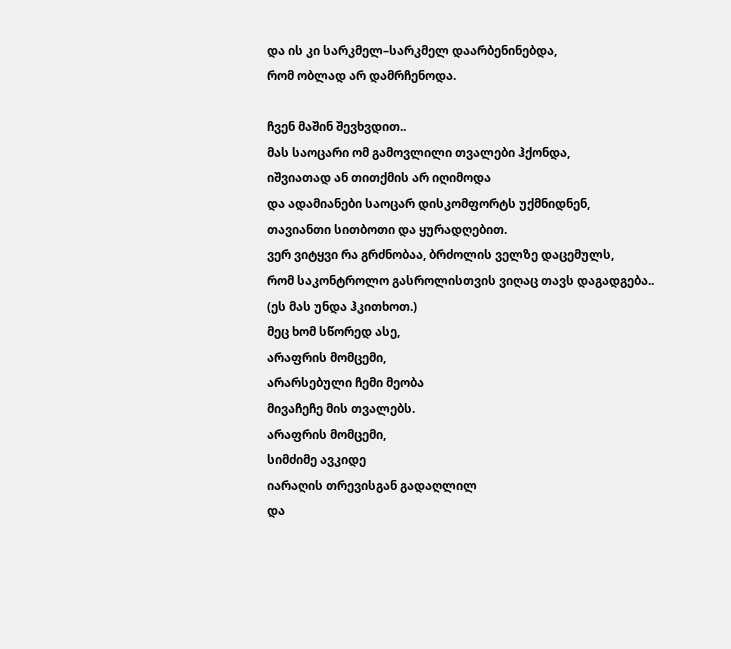და ის კი სარკმელ–სარკმელ დაარბენინებდა,
რომ ობლად არ დამრჩენოდა.

ჩვენ მაშინ შევხვდით..
მას საოცარი ომ გამოვლილი თვალები ჰქონდა,
იშვიათად ან თითქმის არ იღიმოდა
და ადამიანები საოცარ დისკომფორტს უქმნიდნენ,
თავიანთი სითბოთი და ყურადღებით.
ვერ ვიტყვი რა გრძნობაა, ბრძოლის ველზე დაცემულს,
რომ საკონტროლო გასროლისთვის ვიღაც თავს დაგადგება..
(ეს მას უნდა ჰკითხოთ.)
მეც ხომ სწორედ ასე,
არაფრის მომცემი,
არარსებული ჩემი მეობა
მივაჩეჩე მის თვალებს.
არაფრის მომცემი,
სიმძიმე ავკიდე
იარაღის თრევისგან გადაღლილ
და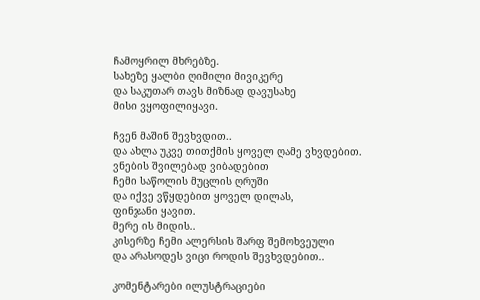ჩამოყრილ მხრებზე.
სახეზე ყალბი ღიმილი მივიკერე
და საკუთარ თავს მიზნად დავუსახე
მისი ვყოფილიყავი.

ჩვენ მაშინ შევხვდით..
და ახლა უკვე თითქმის ყოველ ღამე ვხვდებით.
ვნების შვილებად ვიბადებით
ჩემი საწოლის მუცლის ღრუში
და იქვე ვწყდებით ყოველ დილას,
ფინჯანი ყავით.
მერე ის მიდის..
კისერზე ჩემი ალერსის შარფ შემოხვეული
და არასოდეს ვიცი როდის შევხვდებით..

კომენტარები ილუსტრაციები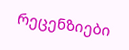რეცენზიები